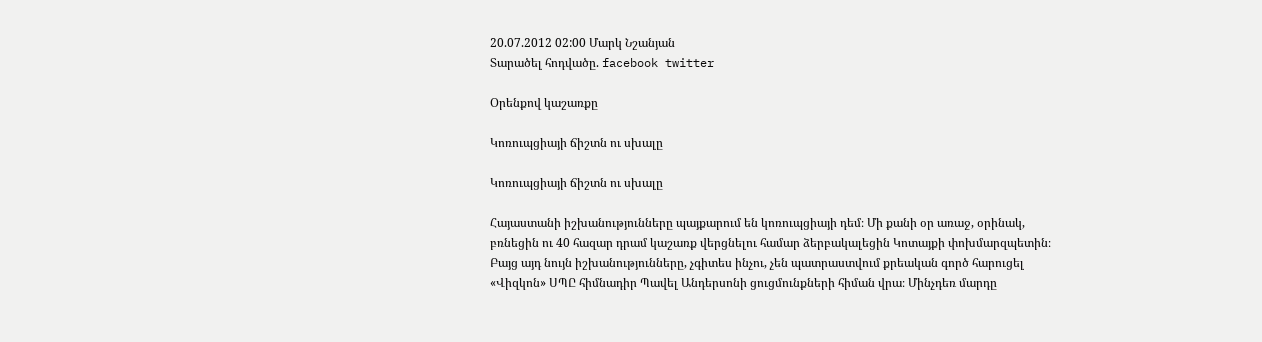20.07.2012 02:00 Մարկ Նշանյան
Տարածել հոդվածը. facebook twitter

Օրենքով կաշառքը

Կոռուպցիայի ճիշտն ու սխալը

Կոռուպցիայի ճիշտն ու սխալը

Հայաստանի իշխանությունները պայքարում են կոռուպցիայի դեմ։ Մի քանի օր առաջ, օրինակ, բռնեցին ու 40 հազար դրամ կաշառք վերցնելու համար ձերբակալեցին Կոտայքի փոխմարզպետին։ Բայց այդ նույն իշխանությունները, չգիտես ինչու, չեն պատրաստվում քրեական գործ հարուցել «Վիզկոն» ՍՊԸ հիմնադիր Պավել Անդերսոնի ցուցմունքների հիման վրա։ Մինչդեռ մարդը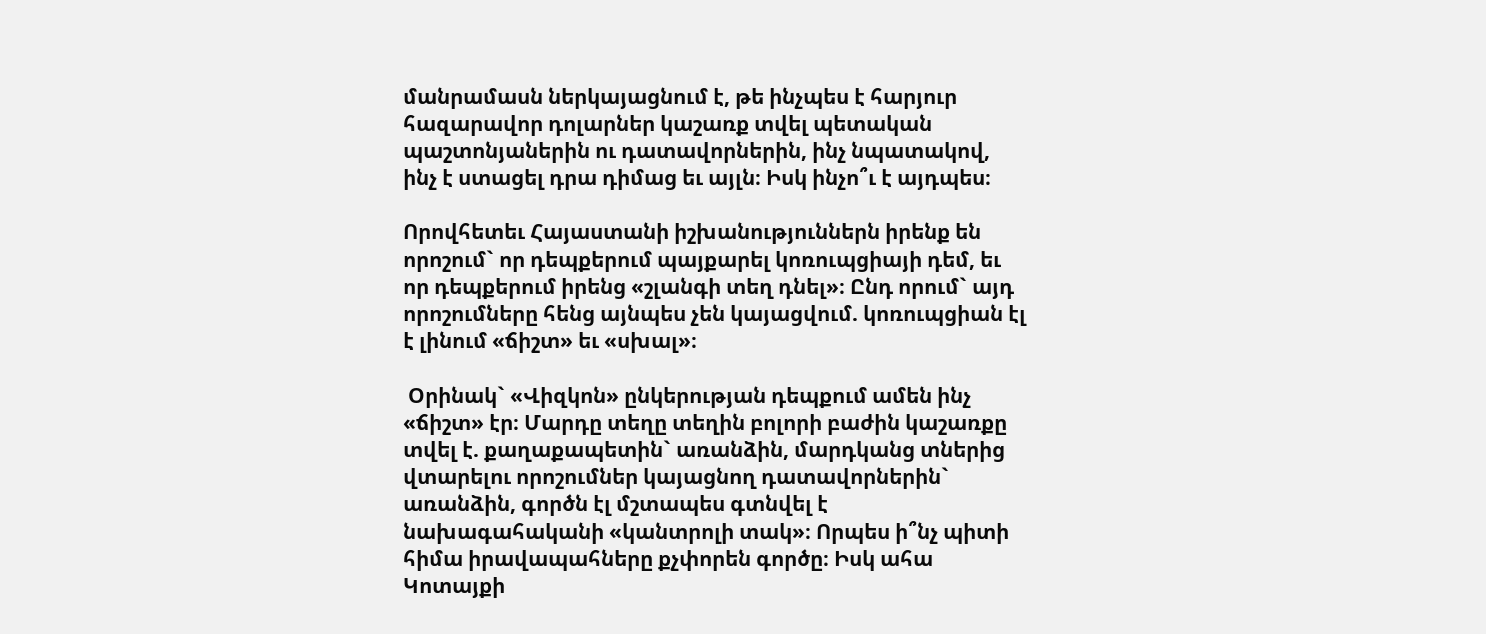մանրամասն ներկայացնում է, թե ինչպես է հարյուր հազարավոր դոլարներ կաշառք տվել պետական պաշտոնյաներին ու դատավորներին, ինչ նպատակով, ինչ է ստացել դրա դիմաց եւ այլն։ Իսկ ինչո՞ւ է այդպես։

Որովհետեւ Հայաստանի իշխանություններն իրենք են որոշում` որ դեպքերում պայքարել կոռուպցիայի դեմ, եւ որ դեպքերում իրենց «շլանգի տեղ դնել»։ Ընդ որում` այդ որոշումները հենց այնպես չեն կայացվում. կոռուպցիան էլ է լինում «ճիշտ» եւ «սխալ»։

 Օրինակ` «Վիզկոն» ընկերության դեպքում ամեն ինչ «ճիշտ» էր։ Մարդը տեղը տեղին բոլորի բաժին կաշառքը տվել է. քաղաքապետին` առանձին, մարդկանց տներից վտարելու որոշումներ կայացնող դատավորներին` առանձին, գործն էլ մշտապես գտնվել է նախագահականի «կանտրոլի տակ»։ Որպես ի՞նչ պիտի հիմա իրավապահները քչփորեն գործը։ Իսկ ահա Կոտայքի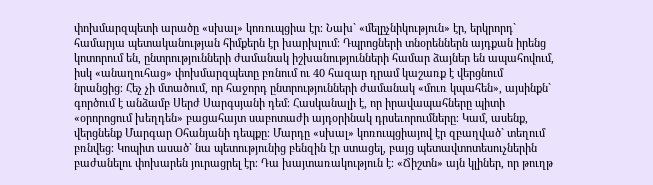փոխմարզպետի արածը «սխալ» կոռուպցիա էր։ Նախ` «մելըչնիկություն» էր, երկրորդ` համարյա պետականության հիմքերն էր խարխլում։ Դպրոցների տնօրեններն այդքան իրենց կոտորում են, ընտրությունների ժամանակ իշխանությունների համար ձայներ են ապահովում, իսկ «անաղուհաց» փոխմարզպետը բռնում ու 40 հազար դրամ կաշառք է վերցնում նրանցից։ Հեչ չի մտածում, որ հաջորդ ընտրությունների ժամանակ «մուռ կպահեն», այսինքն` գործում է անձամբ Սերժ Սարգսյանի դեմ։ Հասկանալի է, որ իրավապահները պիտի «օրորոցում խեղդեն» բացահայտ սաբոտաժի այդօրինակ դրսեւորումները։ Կամ, ասենք, վերցնենք Մարգար Օհանյանի դեպքը։ Մարդը «սխալ» կոռուպցիայով էր զբաղված` տեղում բռնվեց։ Կոպիտ ասած` նա պետությունից բենզին էր ստացել, բայց պետավտոտեսուչներին բաժանելու փոխարեն յուրացրել էր։ Դա խայտառակություն է։ «Ճիշտն» այն կլիներ, որ թուղթ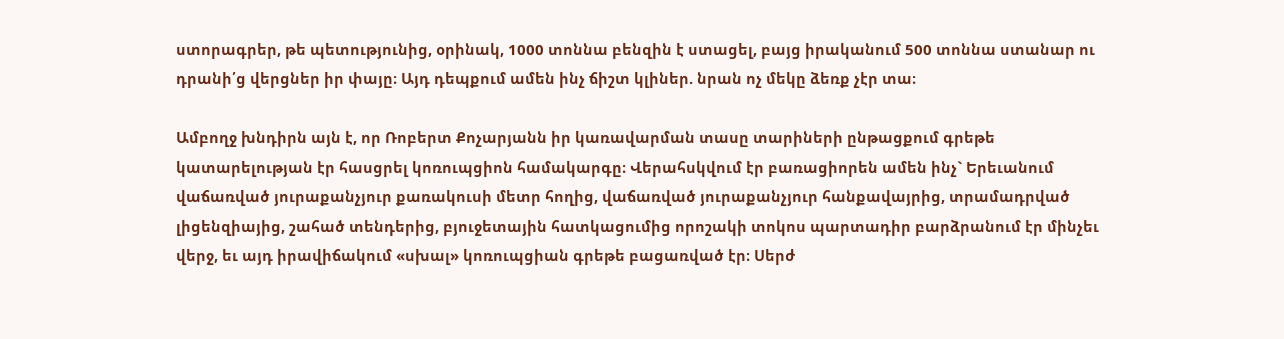ստորագրեր, թե պետությունից, օրինակ, 1000 տոննա բենզին է ստացել, բայց իրականում 500 տոննա ստանար ու դրանի՛ց վերցներ իր փայը։ Այդ դեպքում ամեն ինչ ճիշտ կլիներ. նրան ոչ մեկը ձեռք չէր տա։

Ամբողջ խնդիրն այն է, որ Ռոբերտ Քոչարյանն իր կառավարման տասը տարիների ընթացքում գրեթե կատարելության էր հասցրել կոռուպցիոն համակարգը։ Վերահսկվում էր բառացիորեն ամեն ինչ` Երեւանում վաճառված յուրաքանչյուր քառակուսի մետր հողից, վաճառված յուրաքանչյուր հանքավայրից, տրամադրված լիցենզիայից, շահած տենդերից, բյուջետային հատկացումից որոշակի տոկոս պարտադիր բարձրանում էր մինչեւ վերջ, եւ այդ իրավիճակում «սխալ» կոռուպցիան գրեթե բացառված էր։ Սերժ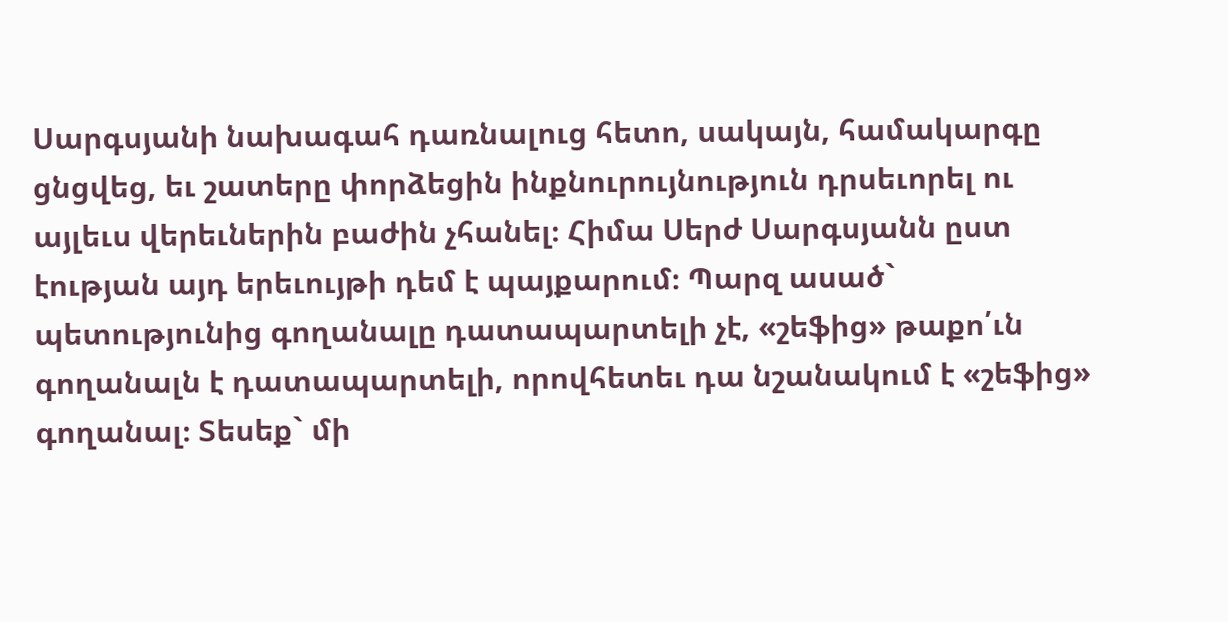Սարգսյանի նախագահ դառնալուց հետո, սակայն, համակարգը ցնցվեց, եւ շատերը փորձեցին ինքնուրույնություն դրսեւորել ու այլեւս վերեւներին բաժին չհանել։ Հիմա Սերժ Սարգսյանն ըստ էության այդ երեւույթի դեմ է պայքարում։ Պարզ ասած` պետությունից գողանալը դատապարտելի չէ, «շեֆից» թաքո՛ւն գողանալն է դատապարտելի, որովհետեւ դա նշանակում է «շեֆից» գողանալ։ Տեսեք` մի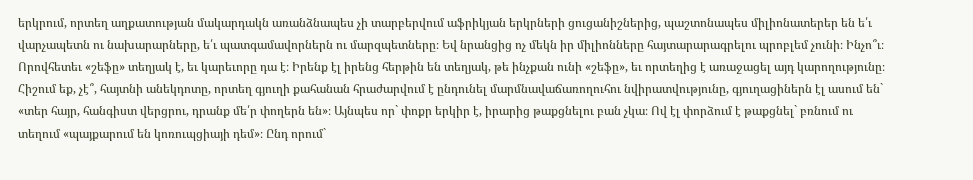երկրում, որտեղ աղքատության մակարդակն առանձնապես չի տարբերվում աֆրիկյան երկրների ցուցանիշներից, պաշտոնապես միլիոնատերեր են ե՛ւ վարչապետն ու նախարարները, ե՛ւ պատգամավորներն ու մարզպետները։ Եվ նրանցից ոչ մեկն իր միլիոնները հայտարարագրելու պրոբլեմ չունի։ Ինչո՞ւ։ Որովհետեւ «շեֆը» տեղյակ է, եւ կարեւորը դա է։ Իրենք էլ իրենց հերթին են տեղյակ, թե ինչքան ունի «շեֆը», եւ որտեղից է առաջացել այդ կարողությունը։ Հիշում եք, չէ՞, հայտնի անեկդոտը, որտեղ գյուղի քահանան հրաժարվում է ընդունել մարմնավաճառողուհու նվիրատվությունը, գյուղացիներն էլ ասում են` «տեր հայր, հանգիստ վերցրու, դրանք մե՛ր փողերն են»։ Այնպես որ` փոքր երկիր է, իրարից թաքցնելու բան չկա։ Ով էլ փորձում է թաքցնել` բռնում ու տեղում «պայքարում են կոռուպցիայի դեմ»։ Ընդ որում`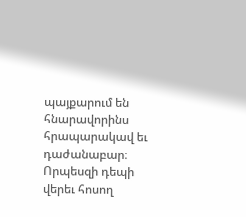պայքարում են հնարավորինս հրապարակավ եւ դաժանաբար։ Որպեսզի դեպի վերեւ հոսող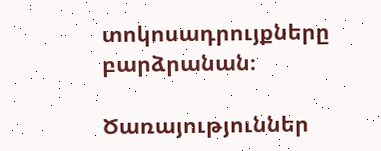տոկոսադրույքները բարձրանան։

Ծառայություններ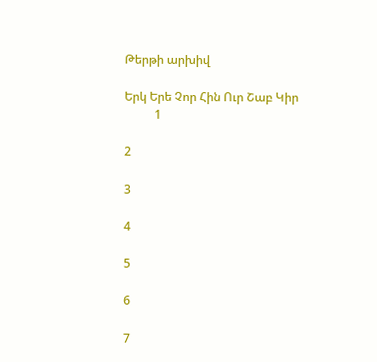Թերթի արխիվ

Երկ Երե Չոր Հին Ուր Շաբ Կիր
          1

2

3

4

5

6

7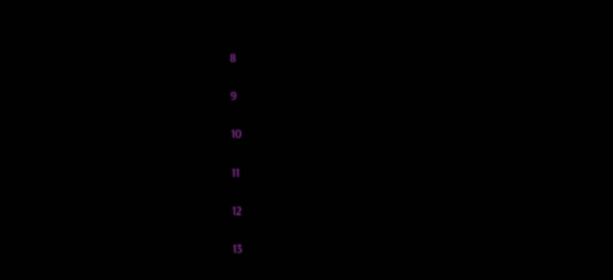8

9

10

11

12

13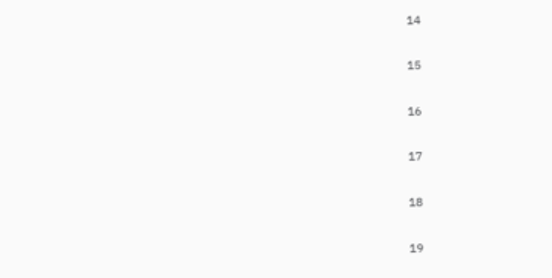14

15

16

17

18

19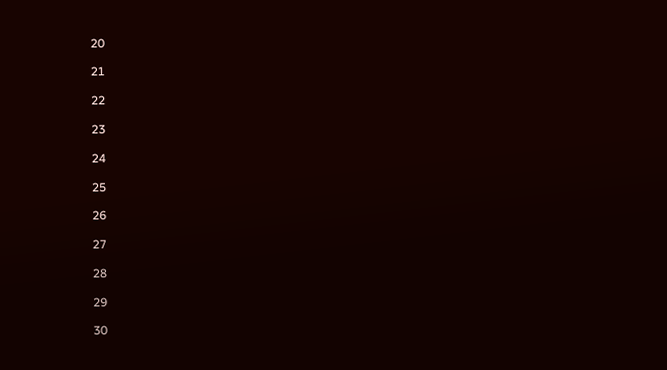20

21

22

23

24

25

26

27

28

29

30